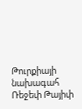Թուրքիայի նախագահ Ռեջեփ Թայիփ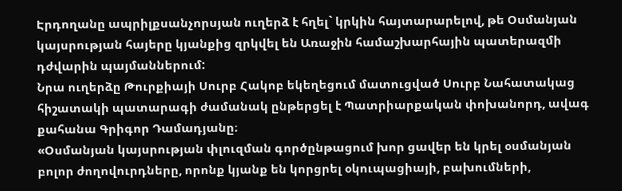Էրդողանը ապրիլքսանչորսյան ուղերձ է հղել` կրկին հայտարարելով, թե Օսմանյան կայսրության հայերը կյանքից զրկվել են Առաջին համաշխարհային պատերազմի դժվարին պայմաններում:
Նրա ուղերձը Թուրքիայի Սուրբ Հակոբ եկեղեցում մատուցված Սուրբ Նահատակաց հիշատակի պատարագի ժամանակ ընթերցել է Պատրիարքական փոխանորդ, ավագ քահանա Գրիգոր Դամադյանը։
«Օսմանյան կայսրության փլուզման գործընթացում խոր ցավեր են կրել օսմանյան բոլոր ժողովուրդները, որոնք կյանք են կորցրել օկուպացիայի, բախումների,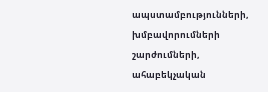ապստամբությունների, խմբավորումների շարժումների, ահաբեկչական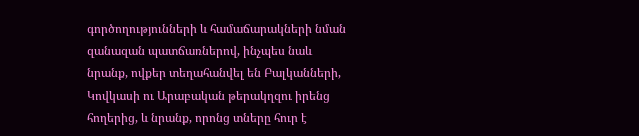գործողությունների և համաճարակների նման զանազան պատճառներով, ինչպես նաև նրանք, ովքեր տեղահանվել են Բալկանների, Կովկասի ու Արաբական թերակղզու իրենց հողերից, և նրանք, որոնց տները հուր է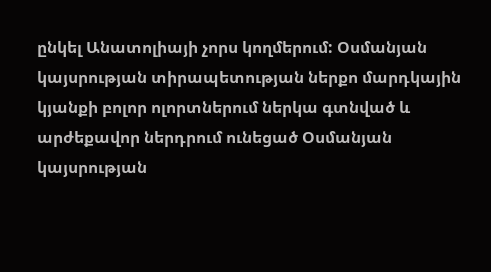ընկել Անատոլիայի չորս կողմերում: Օսմանյան կայսրության տիրապետության ներքո մարդկային կյանքի բոլոր ոլորտներում ներկա գտնված և արժեքավոր ներդրում ունեցած Օսմանյան կայսրության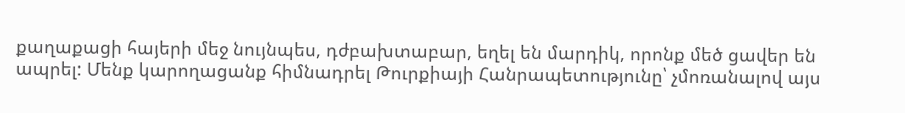քաղաքացի հայերի մեջ նույնպես, դժբախտաբար, եղել են մարդիկ, որոնք մեծ ցավեր են ապրել: Մենք կարողացանք հիմնադրել Թուրքիայի Հանրապետությունը՝ չմոռանալով այս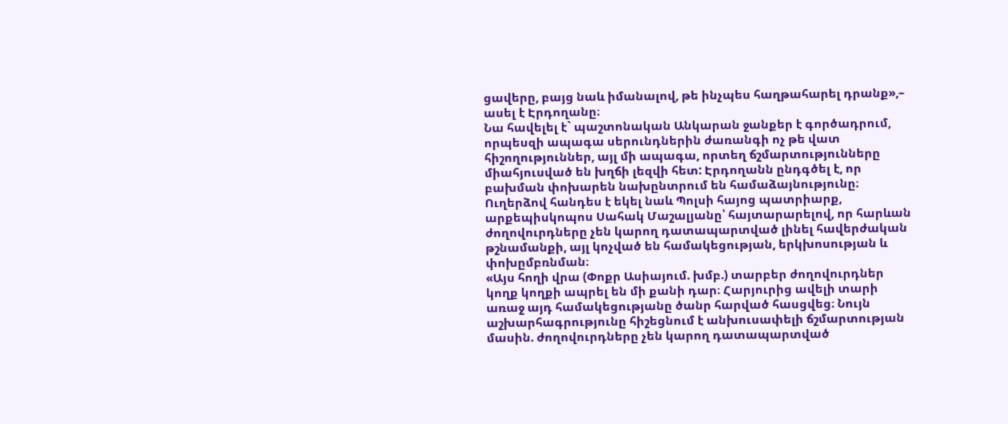ցավերը, բայց նաև իմանալով, թե ինչպես հաղթահարել դրանք»,– ասել է Էրդողանը։
Նա հավելել է` պաշտոնական Անկարան ջանքեր է գործադրում, որպեսզի ապագա սերունդներին ժառանգի ոչ թե վատ հիշողություններ, այլ մի ապագա, որտեղ ճշմարտությունները միահյուսված են խղճի լեզվի հետ: Էրդողանն ընդգծել է, որ բախման փոխարեն նախընտրում են համաձայնությունը։
Ուղերձով հանդես է եկել նաև Պոլսի հայոց պատրիարք, արքեպիսկոպոս Սահակ Մաշալյանը՝ հայտարարելով, որ հարևան ժողովուրդները չեն կարող դատապարտված լինել հավերժական թշնամանքի, այլ կոչված են համակեցության, երկխոսության և փոխըմբռնման։
«Այս հողի վրա (Փոքր Ասիայում. խմբ.) տարբեր ժողովուրդներ կողք կողքի ապրել են մի քանի դար։ Հարյուրից ավելի տարի առաջ այդ համակեցությանը ծանր հարված հասցվեց։ Նույն աշխարհագրությունը հիշեցնում է անխուսափելի ճշմարտության մասին. ժողովուրդները չեն կարող դատապարտված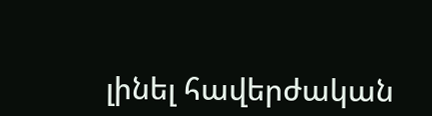լինել հավերժական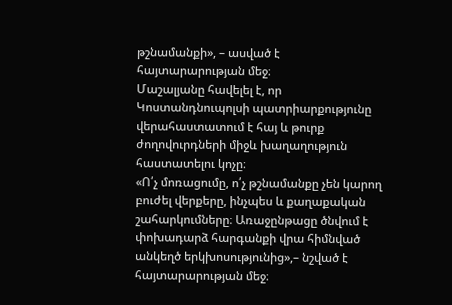թշնամանքի», – ասված է հայտարարության մեջ։
Մաշալյանը հավելել է, որ Կոստանդնուպոլսի պատրիարքությունը վերահաստատում է հայ և թուրք ժողովուրդների միջև խաղաղություն հաստատելու կոչը։
«Ո՛չ մոռացումը, ո՛չ թշնամանքը չեն կարող բուժել վերքերը, ինչպես և քաղաքական շահարկումները։ Առաջընթացը ծնվում է փոխադարձ հարգանքի վրա հիմնված անկեղծ երկխոսությունից»,– նշված է հայտարարության մեջ։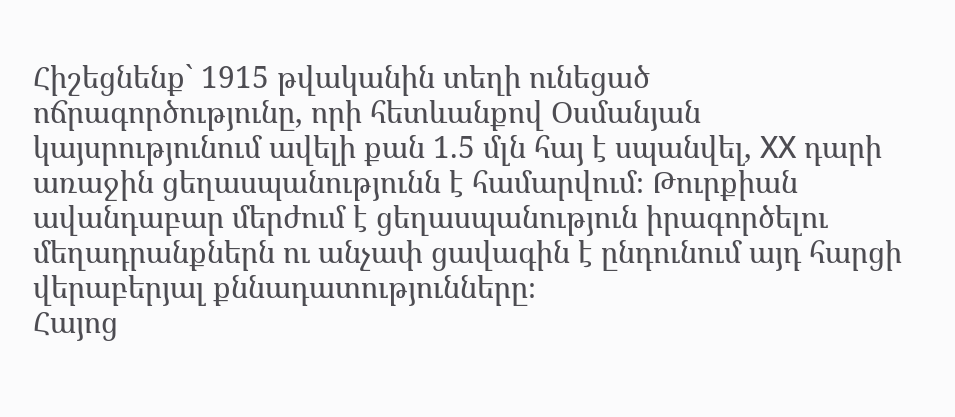Հիշեցնենք` 1915 թվականին տեղի ունեցած ոճրագործությունը, որի հետևանքով Օսմանյան կայսրությունում ավելի քան 1.5 մլն հայ է սպանվել, ХХ դարի առաջին ցեղասպանությունն է համարվում։ Թուրքիան ավանդաբար մերժում է ցեղասպանություն իրագործելու մեղադրանքներն ու անչափ ցավագին է ընդունում այդ հարցի վերաբերյալ քննադատությունները։
Հայոց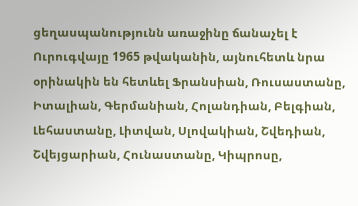ցեղասպանությունն առաջինը ճանաչել է Ուրուգվայը 1965 թվականին, այնուհետև նրա օրինակին են հետևել Ֆրանսիան, Ռուսաստանը, Իտալիան, Գերմանիան, Հոլանդիան, Բելգիան, Լեհաստանը, Լիտվան, Սլովակիան, Շվեդիան, Շվեյցարիան, Հունաստանը, Կիպրոսը,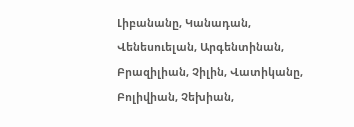Լիբանանը, Կանադան, Վենեսուելան, Արգենտինան, Բրազիլիան, Չիլին, Վատիկանը, Բոլիվիան, Չեխիան,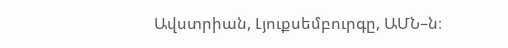Ավստրիան, Լյուքսեմբուրգը, ԱՄՆ–ն։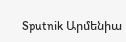Sputnik Արմենիա